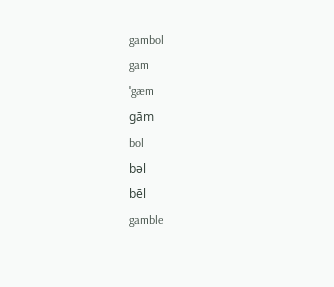gambol
gam
ˈgæm
gām
bol
bəl
bēl
gamble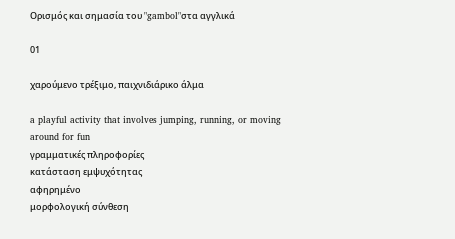Ορισμός και σημασία του "gambol"στα αγγλικά

01

χαρούμενο τρέξιμο, παιχνιδιάρικο άλμα

a playful activity that involves jumping, running, or moving around for fun
γραμματικές πληροφορίες
κατάσταση εμψυχότητας
αφηρημένο
μορφολογική σύνθεση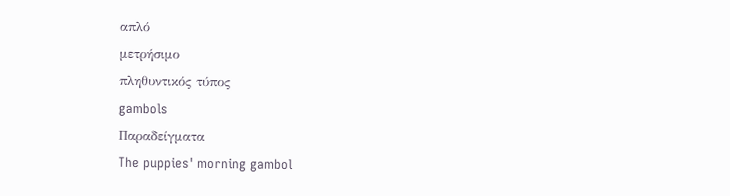απλό
μετρήσιμο
πληθυντικός τύπος
gambols
Παραδείγματα
The puppies' morning gambol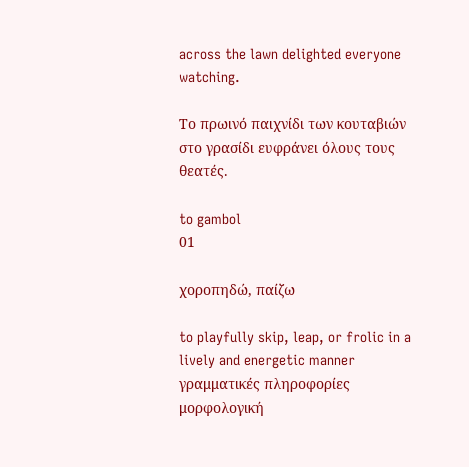across the lawn delighted everyone watching.

Το πρωινό παιχνίδι των κουταβιών στο γρασίδι ευφράνει όλους τους θεατές.

to gambol
01

χοροπηδώ, παίζω

to playfully skip, leap, or frolic in a lively and energetic manner
γραμματικές πληροφορίες
μορφολογική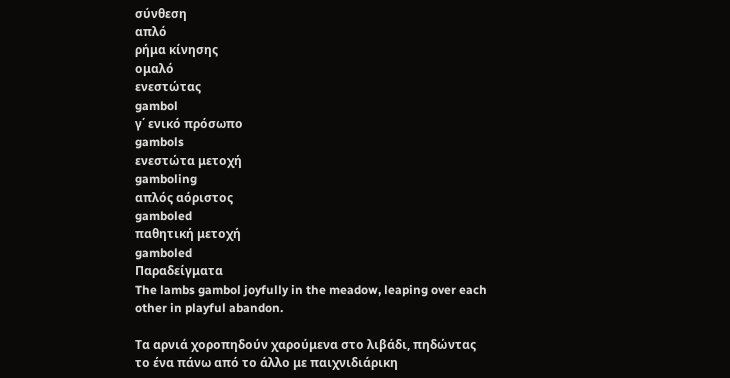σύνθεση
απλό
ρήμα κίνησης
ομαλό
ενεστώτας
gambol
γ΄ ενικό πρόσωπο
gambols
ενεστώτα μετοχή
gamboling
απλός αόριστος
gamboled
παθητική μετοχή
gamboled
Παραδείγματα
The lambs gambol joyfully in the meadow, leaping over each other in playful abandon.

Τα αρνιά χοροπηδούν χαρούμενα στο λιβάδι, πηδώντας το ένα πάνω από το άλλο με παιχνιδιάρικη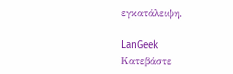εγκατάλειψη.

LanGeek
Κατεβάστε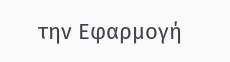την Εφαρμογή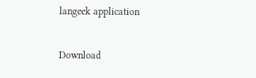langeek application

Download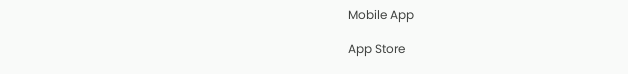Mobile App

App Store